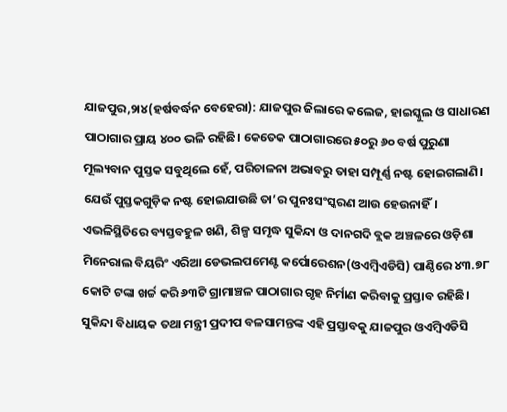ଯାଜପୁର,୨ା୪(ହର୍ଷବର୍ଦ୍ଧନ ବେହେରା): ଯାଜପୁର ଜିଲାରେ କଲେଜ, ହାଇସ୍କୁଲ ଓ ସାଧାରଣ ପାଠାଗାର ପ୍ରାୟ ୪୦୦ ଭଳି ରହିଛି। କେତେକ ପାଠାଗାରରେ ୫୦ରୁ ୬୦ ବର୍ଷ ପୁରୁଣା ମୂଲ୍ୟବାନ ପୁସ୍ତକ ସବୁଥିଲେ ହେଁ, ପରିଚାଳନା ଅଭାବରୁ ତାହା ସମ୍ପୂର୍ଣ୍ଣ ନଷ୍ଟ ହୋଇଗଲାଣି। ଯେଉଁ ପୁସ୍ତକଗୁଡ଼ିକ ନଷ୍ଟ ହୋଇଯାଉଛି ତା’ର ପୁନଃସଂସ୍କରଣ ଆଉ ହେଉନାହିଁ। ଏଭଳିସ୍ଥିତିରେ ବ୍ୟସ୍ତବହୁଳ ଖଣି, ଶିଳ୍ପ ସମୃଦ୍ଧ ସୁକିନ୍ଦା ଓ ଦାନଗଦି ବ୍ଲକ ଅଞ୍ଚଳରେ ଓଡ଼ିଶା ମିନେରାଲ ବିୟରିଂ ଏରିଆ ଡେଭଲପମେଣ୍ଟ କର୍ପୋରେଶନ(ଓଏମ୍ବିଏଡିସି) ପାଣ୍ଠିରେ ୪୩.୭୮ କୋଟି ଟଙ୍କା ଖର୍ଚ୍ଚ କରି ୬୩ଟି ଗ୍ରାମାଞ୍ଚଳ ପାଠାଗାର ଗୃହ ନିର୍ମାଣ କରିବାକୁ ପ୍ରସ୍ତାବ ରହିଛି। ସୁକିନ୍ଦା ବିଧାୟକ ତଥା ମନ୍ତ୍ରୀ ପ୍ରଦୀପ ବଳସାମନ୍ତଙ୍କ ଏହି ପ୍ରସ୍ତାବକୁ ଯାଜପୁର ଓଏମ୍ବିଏଡିସି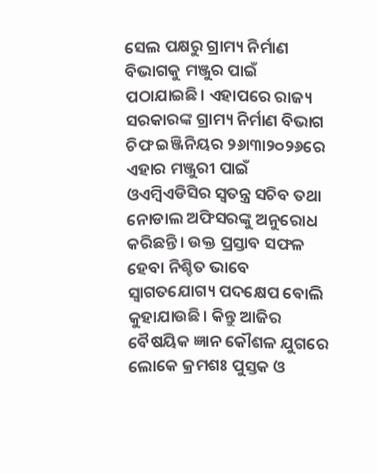ସେଲ ପକ୍ଷରୁ ଗ୍ରାମ୍ୟ ନିର୍ମାଣ ବିଭାଗକୁ ମଞ୍ଜୁର ପାଇଁ ପଠାଯାଇଛି। ଏହାପରେ ରାଜ୍ୟ ସରକାରଙ୍କ ଗ୍ରାମ୍ୟ ନିର୍ମାଣ ବିଭାଗ ଚିଫ ଇଞ୍ଜିନିୟର ୨୬ା୩ା୨୦୨୬ରେ ଏହାର ମଞ୍ଜୁରୀ ପାଇଁ ଓଏମ୍ବିଏଡିସିର ସ୍ବତନ୍ତ୍ର ସଚିବ ତଥା ନୋଡାଲ ଅଫିସରଙ୍କୁ ଅନୁରୋଧ କରିଛନ୍ତି। ଉକ୍ତ ପ୍ରସ୍ତାବ ସଫଳ ହେବା ନିଶ୍ଚିତ ଭାବେ ସ୍ବାଗତଯୋଗ୍ୟ ପଦକ୍ଷେପ ବୋଲି କୁହାଯାଉଛି। କିନ୍ତୁ ଆଜିର ବୈଷୟିକ ଜ୍ଞାନ କୌଶଳ ଯୁଗରେ ଲୋକେ କ୍ରମଶଃ ପୁସ୍ତକ ଓ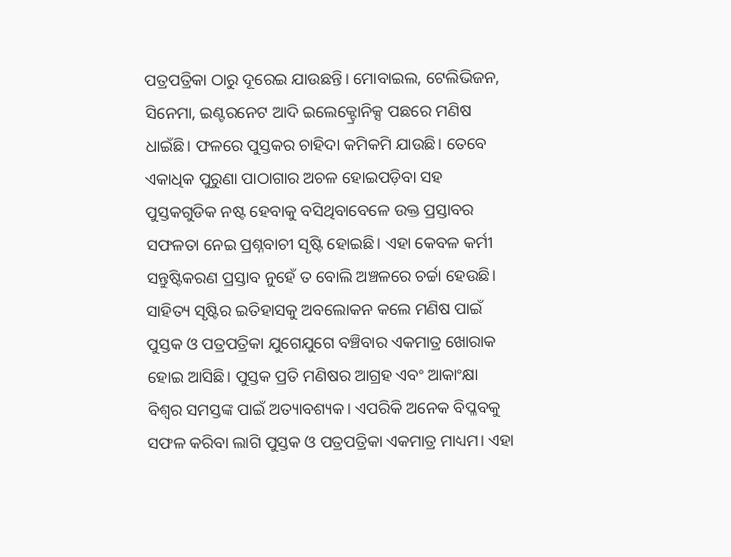ପତ୍ରପତ୍ରିକା ଠାରୁ ଦୂରେଇ ଯାଉଛନ୍ତି। ମୋବାଇଲ, ଟେଲିଭିଜନ, ସିନେମା, ଇଣ୍ଟରନେଟ ଆଦି ଇଲେକ୍ଟ୍ରୋନିକ୍ସ ପଛରେ ମଣିଷ ଧାଇଁଛି। ଫଳରେ ପୁସ୍ତକର ଚାହିଦା କମିକମି ଯାଉଛି। ତେବେ ଏକାଧିକ ପୁରୁଣା ପାଠାଗାର ଅଚଳ ହୋଇପଡ଼ିବା ସହ ପୁସ୍ତକଗୁଡିକ ନଷ୍ଟ ହେବାକୁ ବସିଥିବାବେଳେ ଉକ୍ତ ପ୍ରସ୍ତାବର ସଫଳତା ନେଇ ପ୍ରଶ୍ନବାଚୀ ସୃଷ୍ଟି ହୋଇଛି। ଏହା କେବଳ କର୍ମୀ ସନ୍ତୁଷ୍ଟିକରଣ ପ୍ରସ୍ତାବ ନୁହେଁ ତ ବୋଲି ଅଞ୍ଚଳରେ ଚର୍ଚ୍ଚା ହେଉଛି।
ସାହିତ୍ୟ ସୃଷ୍ଟିର ଇତିହାସକୁ ଅବଲୋକନ କଲେ ମଣିଷ ପାଇଁ ପୁସ୍ତକ ଓ ପତ୍ରପତ୍ରିକା ଯୁଗେଯୁଗେ ବଞ୍ଚିବାର ଏକମାତ୍ର ଖୋରାକ ହୋଇ ଆସିଛି। ପୁସ୍ତକ ପ୍ରତି ମଣିଷର ଆଗ୍ରହ ଏବଂ ଆକାଂକ୍ଷା ବିଶ୍ୱର ସମସ୍ତଙ୍କ ପାଇଁ ଅତ୍ୟାବଶ୍ୟକ। ଏପରିକି ଅନେକ ବିପ୍ଳବକୁ ସଫଳ କରିବା ଲାଗି ପୁସ୍ତକ ଓ ପତ୍ରପତ୍ରିକା ଏକମାତ୍ର ମାଧ୍ୟମ। ଏହା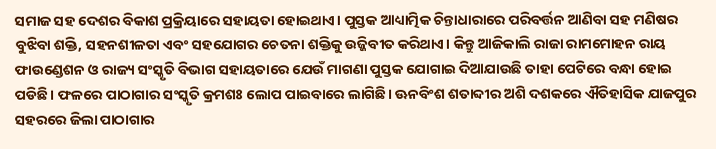ସମାଜ ସହ ଦେଶର ବିକାଶ ପ୍ରକ୍ରିୟାରେ ସହାୟତା ହୋଇଥାଏ। ପୁସ୍ତକ ଆଧ୍ୟାତ୍ମିକ ଚିନ୍ତାଧାରାରେ ପରିବର୍ତ୍ତନ ଆଣିବା ସହ ମଣିଷର ବୁଝିବା ଶକ୍ତି, ସହନଶୀଳତା ଏବଂ ସହଯୋଗର ଚେତନା ଶକ୍ତିକୁ ଉଜ୍ଜିବୀତ କରିଥାଏ। କିନ୍ତୁ ଆଜିକାଲି ରାଜା ରାମମୋହନ ରାୟ ଫାଉଣ୍ଡେଶନ ଓ ରାଜ୍ୟ ସଂସ୍କୃତି ବିଭାଗ ସହାୟତାରେ ଯେଉଁ ମାଗଣା ପୁସ୍ତକ ଯୋଗାଇ ଦିଆଯାଉଛି ତାହା ପେଟିରେ ବନ୍ଧା ହୋଇ ପଡିଛି। ଫଳରେ ପାଠାଗାର ସଂସ୍କୃତି କ୍ରମଶଃ ଲୋପ ପାଇବାରେ ଲାଗିଛି। ଊନବିଂଶ ଶତାବ୍ଦୀର ଅଶି ଦଶକରେ ଐତିହାସିକ ଯାଜପୁର ସହରରେ ଜିଲା ପାଠାଗାର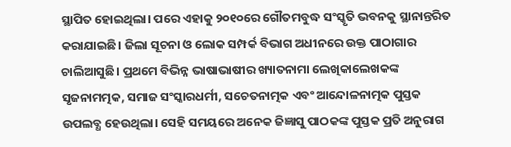ସ୍ଥାପିତ ହୋଇଥିଲା। ପରେ ଏହାକୁ ୨୦୧୦ରେ ଗୌତମବୁଦ୍ଧ ସଂସ୍କୃତି ଭବନକୁ ସ୍ଥାନାନ୍ତରିତ କରାଯାଇଛି। ଜିଲା ସୂଚନା ଓ ଲୋକ ସମ୍ପର୍କ ବିଭାଗ ଅଧୀନରେ ଉକ୍ତ ପାଠାଗାର ଚାଲିଆସୁଛି। ପ୍ରଥମେ ବିଭିନ୍ନ ଭାଷାଭାଷୀର ଖ୍ୟାତନାମା ଲେଖିକାଲେଖକଙ୍କ ସୃଜନାମତ୍ମକ, ସମାଜ ସଂସ୍କାରଧର୍ମୀ, ସଚେତନାତ୍ମକ ଏବଂ ଆନ୍ଦୋଳନାତ୍ମକ ପୁସ୍ତକ ଉପଲବ୍ଧ ହେଉଥିଲା। ସେହି ସମୟରେ ଅନେକ ଜିଜ୍ଞାସୁ ପାଠକଙ୍କ ପୁସ୍ତକ ପ୍ରତି ଅନୁରାଗ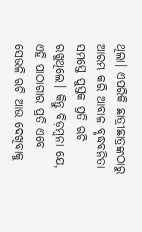ଥିଲା। ଏପରିକି ଛାତ୍ରୀଛାତ୍ରଙ୍କଠାରୁ ଆରମ୍ଭ କରି ଆବାଳ ବୃଦ୍ଧବନିତା ସମସ୍ତେ ପୁସ୍ତକ ପ୍ରତି ଋଚି ରଖୁଥିଲେ। କିନ୍ତୁ ବିଡ଼ମ୍ବନା ଯେ, ଏହି ପାଠାଗାର ପ୍ରତି ଏବେ ସେଭଳି ଋଚି ଆଉ ଦେଖିବାକୁ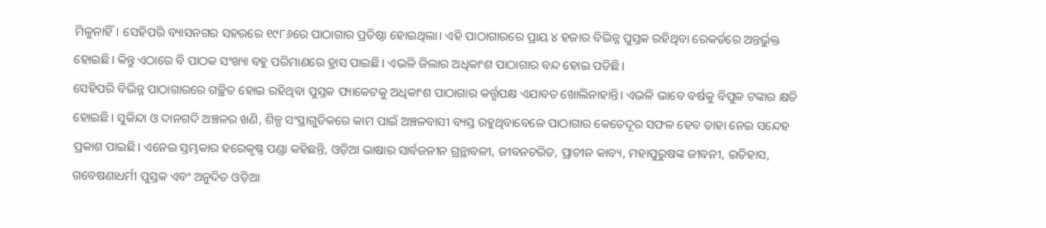ମିଳୁନାହିଁ। ସେହିପରି ବ୍ୟାସନଗର ସହରରେ ୧୯୮୬ରେ ପାଠାଗାର ପ୍ରତିଷ୍ଠା ହୋଇଥିଲା। ଏହି ପାଠାଗାରରେ ପ୍ରାୟ ୪ ହଜାର ବିଭିନ୍ନ ପୁସ୍ତକ ରହିଥିବା ରେକର୍ଡରେ ଅନ୍ତର୍ଭୁକ୍ତ ହୋଇଛି। କିନ୍ତୁ ଏଠାରେ ବି ପାଠକ ସଂଖ୍ୟା ବହୁ ପରିମାଣରେ ହ୍ରାସ ପାଇଛି। ଏଭଳି ଜିଲାର ଅଧିକାଂଶ ପାଠାଗାର ବନ୍ଦ ହୋଇ ପଡିଛି।
ସେହିପରି ବିଭିନ୍ନ ପାଠାଗାରରେ ଗଚ୍ଛିତ ହୋଇ ରହିଥିବା ପୁସ୍ତକ ପ୍ୟାକେଟକୁ ଅଧିକାଂଶ ପାଠାଗାର କର୍ତ୍ତୃପକ୍ଷ ଏଯାବତ ଖୋଲିନାହାନ୍ତି। ଏଭଳି ଭାବେ ବର୍ଷକୁ ବିପୁଳ ଟଙ୍କାର କ୍ଷତି ହୋଇଛି। ସୁକିନ୍ଦା ଓ ଦାନଗଦି ଅଞ୍ଚଳର ଖଣି, ଶିଳ୍ପ ସଂସ୍ଥାଗୁଡିକରେ କାମ ପାଇଁ ଅଞ୍ଚଳବାସୀ ବ୍ୟସ୍ତ ରହୁଥିବାବେଳେ ପାଠାଗାର କେତେଦୂର ସଫଳ ହେବ ତାହା ନେଇ ସନ୍ଦେହ ପ୍ରକାଶ ପାଇଛି। ଏନେଇ ସ୍ତମ୍ଭକାର ହରେକୃଷ୍ଣ ପଣ୍ଡା କହିଛନ୍ତି, ଓଡ଼ିଆ ଭାଷାର ସାର୍ବଜନୀନ ଗ୍ରନ୍ଥାବଳୀ, ଜୀବନଚରିତ, ପ୍ରାଚୀନ କାବ୍ୟ, ମହାପୁରୁଷଙ୍କ ଜୀବନୀ, ଇତିହାସ, ଗବେଷଣାଧର୍ମୀ ପୁସ୍ତକ ଏବଂ ଅନୁଦିତ ଓଡ଼ିଆ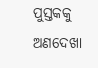ପୁସ୍ତକକୁ ଅଣଦେଖା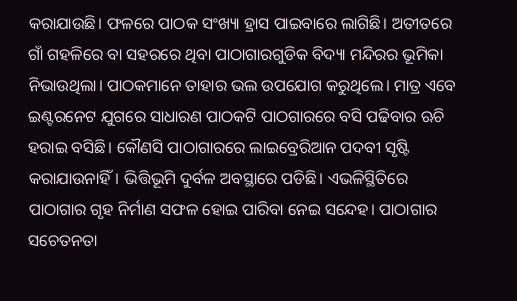କରାଯାଉଛି। ଫଳରେ ପାଠକ ସଂଖ୍ୟା ହ୍ରାସ ପାଇବାରେ ଲାଗିଛି। ଅତୀତରେ ଗାଁ ଗହଳିରେ ବା ସହରରେ ଥିବା ପାଠାଗାରଗୁଡିକ ବିଦ୍ୟା ମନ୍ଦିରର ଭୂମିକା ନିଭାଉଥିଲା। ପାଠକମାନେ ତାହାର ଭଲ ଉପଯୋଗ କରୁଥିଲେ। ମାତ୍ର ଏବେ ଇଣ୍ଟରନେଟ ଯୁଗରେ ସାଧାରଣ ପାଠକଟି ପାଠଗାରରେ ବସି ପଢିବାର ଋଚି ହରାଇ ବସିଛି। କୌଣସି ପାଠାଗାରରେ ଲାଇବ୍ରେରିଆନ ପଦବୀ ସୃଷ୍ଟି କରାଯାଉନାହିଁ। ଭିତ୍ତିଭୂମି ଦୁର୍ବଳ ଅବସ୍ଥାରେ ପଡିଛି। ଏଭଳିସ୍ଥିତିରେ ପାଠାଗାର ଗୃହ ନିର୍ମାଣ ସଫଳ ହୋଇ ପାରିବା ନେଇ ସନ୍ଦେହ। ପାଠାଗାର ସଚେତନତା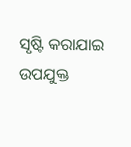ସୃଷ୍ଟି କରାଯାଇ ଉପଯୁକ୍ତ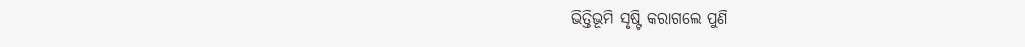ଭିତ୍ତିଭୂମି ସୃଷ୍ଟି କରାଗଲେ ପୁଣି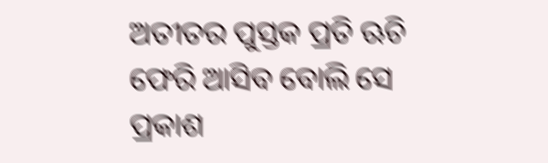ଅତୀତର ପୁସ୍ତକ ପ୍ରତି ଋଚି ଫେରି ଆସିବ ବୋଲି ସେ ପ୍ରକାଶ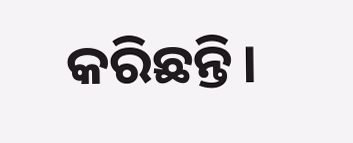କରିଛନ୍ତି।